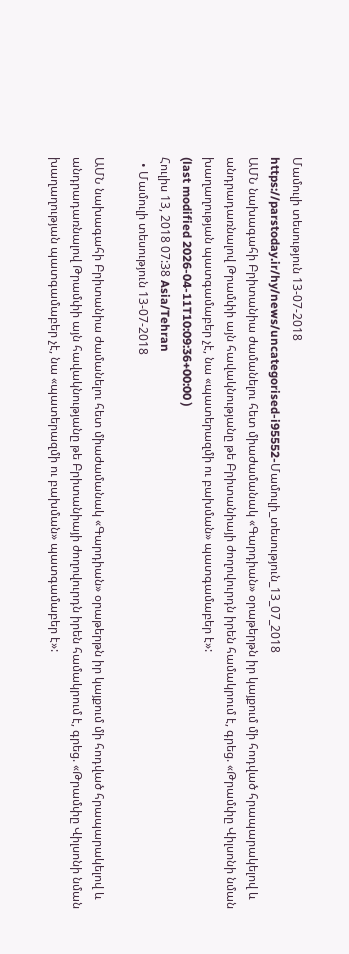Մամուլի տեսություն 13-07-2018
https://parstoday.ir/hy/news/uncategorised-i95552-Մամուլի_տեսություն_13_07_2018
ԱՄՆ նախագահի Բրիտանիա ժամանելու հետ միաժամանակ «Գարդիան» օրաթերթն իր կայքում մի հոդված հրապարակելով և անդրադառնալով Թրամփի այն հավակնությանը թե Բրիտանիայի ժողովուրդն իրեն համակրում է, գրեց. «Թրամփը Վիլսոնի նման խաղաղության պատգամաբեր չէ, նա «պատերազմի ու բախման» պատգամաբեր է»:
(last modified 2026-04-11T10:09:36+00:00 )
Հուլիս 13, 2018 07:38 Asia/Tehran
  • Մամուլի տեսություն 13-07-2018

ԱՄՆ նախագահի Բրիտանիա ժամանելու հետ միաժամանակ «Գարդիան» օրաթերթն իր կայքում մի հոդված հրապարակելով և անդրադառնալով Թրամփի այն հավակնությանը թե Բրիտանիայի ժողովուրդն իրեն համակրում է, գրեց. «Թրամփը Վիլսոնի նման խաղաղության պատգամաբեր չէ, նա «պատերազմի ու բախման» պատգամաբեր է»: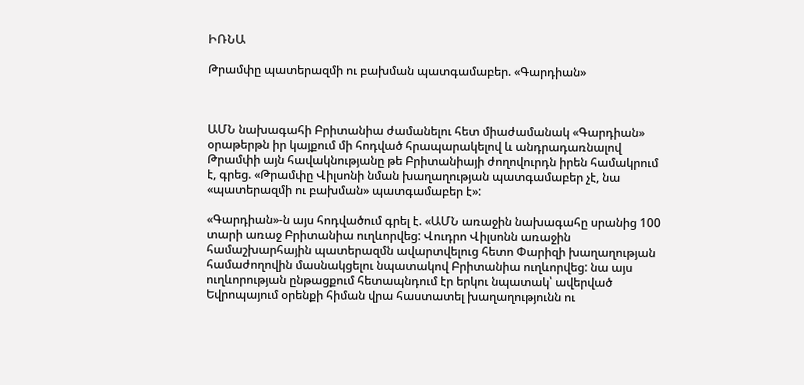ԻՌՆԱ

Թրամփը պատերազմի ու բախման պատգամաբեր. «Գարդիան»



ԱՄՆ նախագահի Բրիտանիա ժամանելու հետ միաժամանակ «Գարդիան» օրաթերթն իր կայքում մի հոդված հրապարակելով և անդրադառնալով Թրամփի այն հավակնությանը թե Բրիտանիայի ժողովուրդն իրեն համակրում է, գրեց. «Թրամփը Վիլսոնի նման խաղաղության պատգամաբեր չէ, նա «պատերազմի ու բախման» պատգամաբեր է»:

«Գարդիան»-ն այս հոդվածում գրել է. «ԱՄՆ առաջին նախագահը սրանից 100 տարի առաջ Բրիտանիա ուղևորվեց: Վուդրո Վիլսոնն առաջին համաշխարհային պատերազմն ավարտվելուց հետո Փարիզի խաղաղության համաժողովին մասնակցելու նպատակով Բրիտանիա ուղևորվեց: նա այս ուղևորության ընթացքում հետապնդում էր երկու նպատակ՝ ավերված Եվրոպայում օրենքի հիման վրա հաստատել խաղաղությունն ու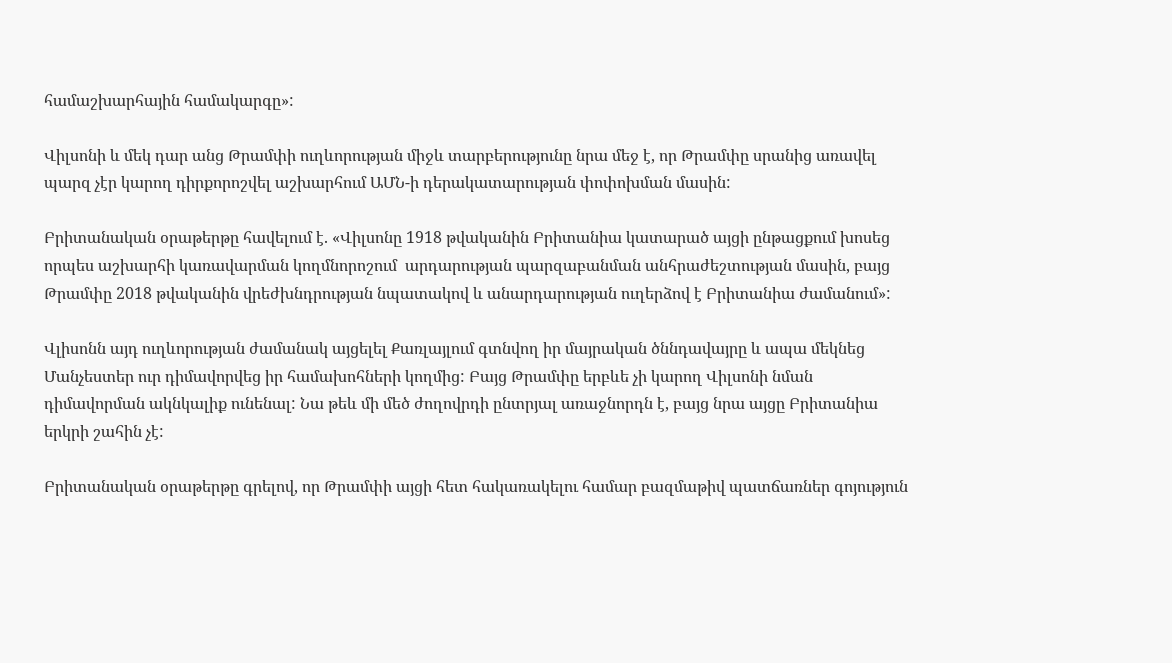համաշխարհային համակարգը»:

Վիլսոնի և մեկ դար անց Թրամփի ուղևորության միջև տարբերությունը նրա մեջ է, որ Թրամփը սրանից առավել պարզ չէր կարող դիրքորոշվել աշխարհում ԱՄՆ-ի դերակատարության փոփոխման մասին:

Բրիտանական օրաթերթը հավելում է. «Վիլսոնը 1918 թվականին Բրիտանիա կատարած այցի ընթացքում խոսեց որպես աշխարհի կառավարման կողմնորոշում  արդարության պարզաբանման անհրաժեշտության մասին, բայց Թրամփը 2018 թվականին վրեժխնդրության նպատակով և անարդարության ուղերձով է Բրիտանիա ժամանում»:

Վլիսոնն այդ ուղևորության ժամանակ այցելել Քառլայլում գտնվող իր մայրական ծննդավայրը և ապա մեկնեց Մանչեստեր ուր դիմավորվեց իր համախոհների կողմից: Բայց Թրամփը երբևե չի կարող Վիլսոնի նման դիմավորման ակնկալիք ունենալ: Նա թեև մի մեծ ժողովրդի ընտրյալ առաջնորդն է, բայց նրա այցը Բրիտանիա երկրի շահին չէ:

Բրիտանական օրաթերթը գրելով, որ Թրամփի այցի հետ հակառակելու համար բազմաթիվ պատճառներ գոյություն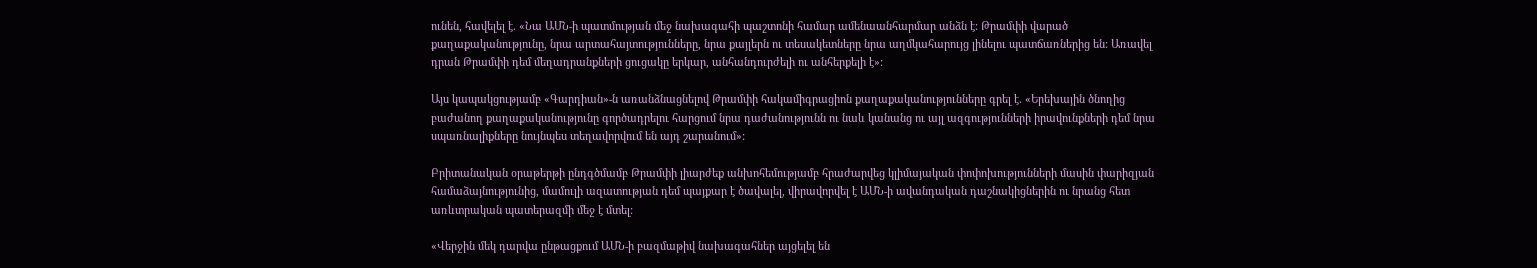ունեն, հավելել է. «Նա ԱՄՆ-ի պատմության մեջ նախագահի պաշտոնի համար ամենաանհարմար անձն է: Թրամփի վարած քաղաքականությունը, նրա արտահայտությունները, նրա քայլերն ու տեսակետները նրա աղմկահարույց լինելու պատճառներից են: Առավել դրան Թրամփի դեմ մեղադրանքների ցուցակը երկար, անհանդուրժելի ու անհերքելի է»:

Այս կապակցությամբ «Գարդիան»-ն առանձնացնելով Թրամփի հակամիգրացիոն քաղաքականությունները գրել է. «Երեխային ծնողից բաժանող քաղաքականությունը գործադրելու հարցում նրա դաժանությունն ու նաև կանանց ու այլ ազգությունների իրավունքների դեմ նրա սպառնալիքները նույնպես տեղավորվում են այդ շարանում»:

Բրիտանական օրաթերթի ընդգծմամբ Թրամփի լիարժեք անխոհեմությամբ հրաժարվեց կլիմայական փոփոխությունների մասին փարիզյան համաձայնությունից, մամուլի ազատության դեմ պայքար է ծավալել, վիրավորվել է ԱՄՆ-ի ավանդական դաշնակիցներին ու նրանց հետ առևտրական պատերազմի մեջ է մտել:

«Վերջին մեկ դարվա ընթացքում ԱՄՆ-ի բազմաթիվ նախագահներ այցելել են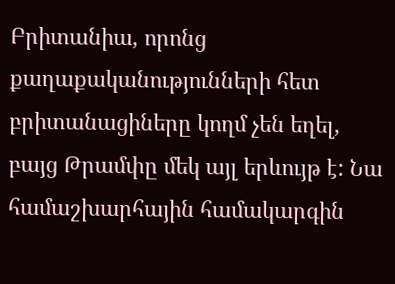Բրիտանիա, որոնց քաղաքականությունների հետ բրիտանացիները կողմ չեն եղել, բայց Թրամփը մեկ այլ երևույթ է: Նա համաշխարհային համակարգին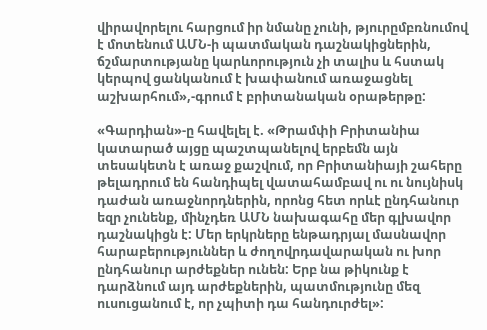վիրավորելու հարցում իր նմանը չունի, թյուրըմբռնումով է մոտենում ԱՄՆ-ի պատմական դաշնակիցներին, ճշմարտությանը կարևորություն չի տալիս և հստակ կերպով ցանկանում է խափանում առաջացնել աշխարհում»,-գրում է բրիտանական օրաթերթը:

«Գարդիան»-ը հավելել է. «Թրամփի Բրիտանիա կատարած այցը պաշտպանելով երբեմն այն տեսակետն է առաջ քաշվում, որ Բրիտանիայի շահերը թելադրում են հանդիպել վատահամբավ ու ու նույնիսկ դաժան առաջնորդներին, որոնց հետ որևէ ընդհանուր եզր չունենք, մինչդեռ ԱՄՆ նախագահը մեր գլխավոր դաշնակիցն է: Մեր երկրները ենթադրյալ մասնավոր հարաբերություններ և ժողովրդավարական ու խոր ընդհանուր արժեքներ ունեն: Երբ նա թիկունք է դարձնում այդ արժեքներին, պատմությունը մեզ ուսուցանում է, որ չպիտի դա հանդուրժել»: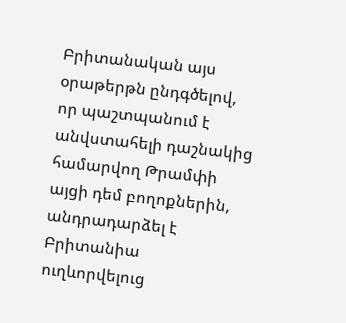Բրիտանական այս օրաթերթն ընդգծելով, որ պաշտպանում է անվստահելի դաշնակից համարվող Թրամփի այցի դեմ բողոքներին, անդրադարձել է Բրիտանիա ուղևորվելուց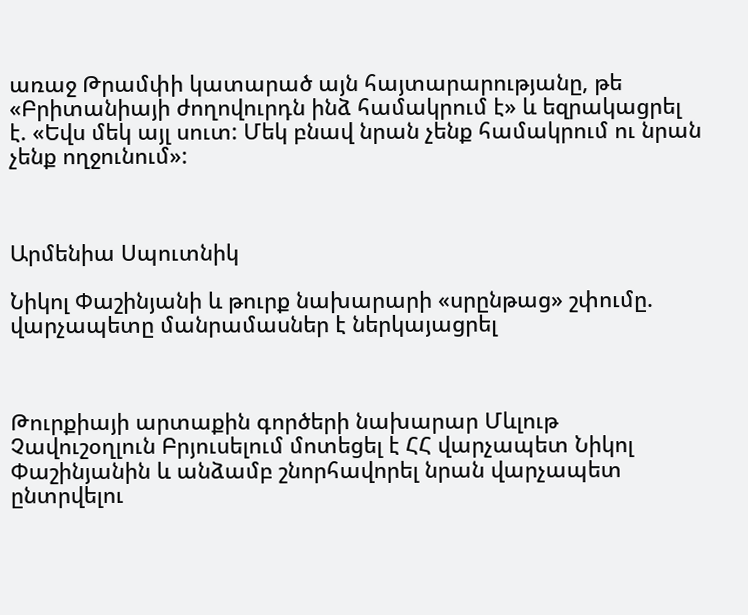առաջ Թրամփի կատարած այն հայտարարությանը, թե «Բրիտանիայի ժողովուրդն ինձ համակրում է» և եզրակացրել է. «Եվս մեկ այլ սուտ: Մեկ բնավ նրան չենք համակրում ու նրան չենք ողջունում»:



Արմենիա Սպուտնիկ

Նիկոլ Փաշինյանի և թուրք նախարարի «սրընթաց» շփումը. վարչապետը մանրամասներ է ներկայացրել



Թուրքիայի արտաքին գործերի նախարար Մևլութ Չավուշօղլուն Բրյուսելում մոտեցել է ՀՀ վարչապետ Նիկոլ Փաշինյանին և անձամբ շնորհավորել նրան վարչապետ ընտրվելու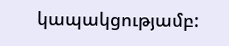կապակցությամբ: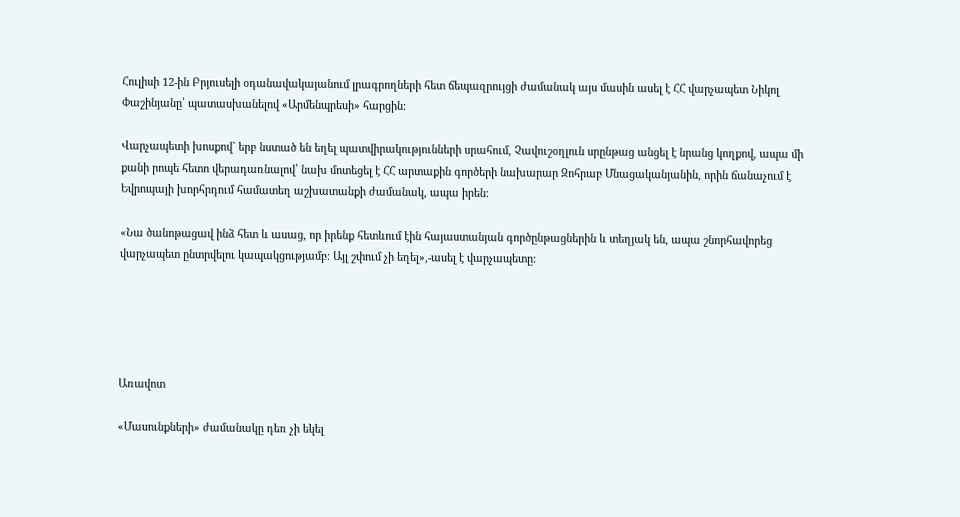Հուլիսի 12-ին Բրյուսելի օդանավակայանում լրագրողների հետ ճեպազրույցի ժամանակ այս մասին ասել է ՀՀ վարչապետ Նիկոլ Փաշինյանը՝ պատասխանելով «Արմենպրեսի» հարցին:

Վարչապետի խոսքով` երբ նստած են եղել պատվիրակությունների սրահում, Չավուշօղլուն սրընթաց անցել է նրանց կողքով, ապա մի քանի րոպե հետո վերադառնալով՝ նախ մոտեցել է ՀՀ արտաքին գործերի նախարար Զոհրաբ Մնացականյանին, որին ճանաչում է Եվրոպայի խորհրդում համատեղ աշխատանքի ժամանակ, ապա իրեն:

«Նա ծանոթացավ ինձ հետ և ասաց, որ իրենք հետևում էին հայաստանյան գործընթացներին և տեղյակ են, ապա շնորհավորեց վարչապետ ընտրվելու կապակցությամբ։ Այլ շփում չի եղել»,-ասել է վարչապետը:





Առավոտ

«Մասունքների» ժամանակը դեռ չի եկել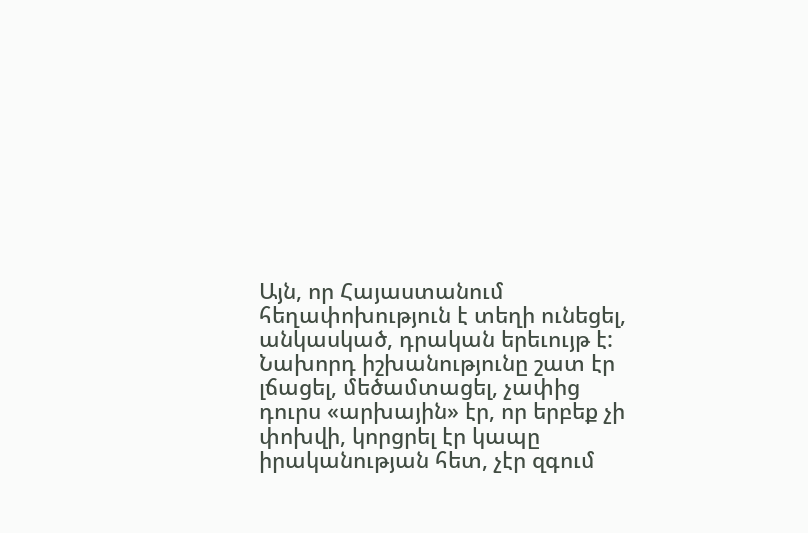Այն, որ Հայաստանում հեղափոխություն է տեղի ունեցել, անկասկած, դրական երեւույթ է: Նախորդ իշխանությունը շատ էր լճացել, մեծամտացել, չափից դուրս «արխային» էր, որ երբեք չի փոխվի, կորցրել էր կապը իրականության հետ, չէր զգում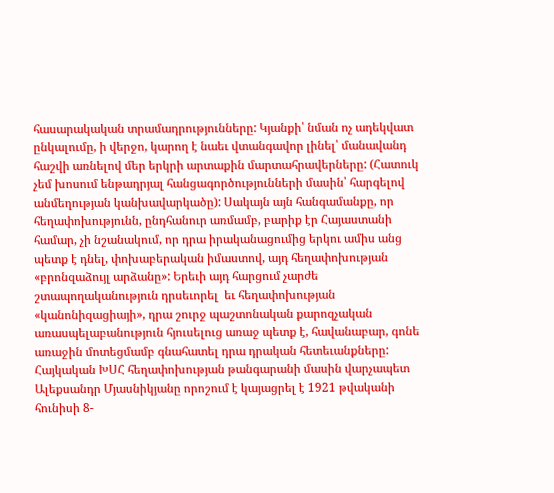հասարակական տրամադրությունները: Կյանքի՝ նման ոչ ադեկվատ ընկալումը, ի վերջո, կարող է նաեւ վտանգավոր լինել՝ մանավանդ հաշվի առնելով մեր երկրի արտաքին մարտահրավերները: (Հատուկ չեմ խոսում ենթադրյալ հանցագործությունների մասին՝ հարգելով անմեղության կանխավարկածը): Սակայն այն հանգամանքը, որ հեղափոխությունն, ընդհանուր առմամբ, բարիք էր Հայաստանի համար, չի նշանակում, որ դրա իրականացումից երկու ամիս անց պետք է դնել, փոխաբերական իմաստով, այդ հեղափոխության «բրոնզաձույլ արձանը»: Երեւի այդ հարցում չարժե շտապողականություն դրսեւորել  եւ հեղափոխության «կանոնիզացիայի», դրա շուրջ պաշտոնական քարոզչական առասպելաբանություն հյուսելուց առաջ պետք է, հավանաբար, գոնե առաջին մոտեցմամբ գնահատել դրա դրական հետեւանքները: Հայկական ԽՍՀ հեղափոխության թանգարանի մասին վարչապետ Ալեքսանդր Մյասնիկյանը որոշում է կայացրել է 1921 թվականի հունիսի 8-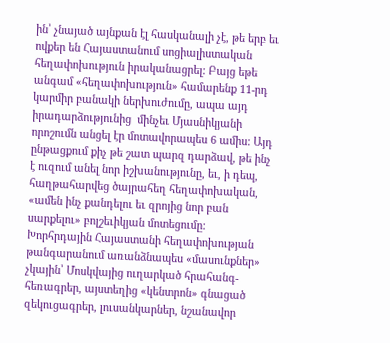ին՝ չնայած այնքան էլ հասկանալի չէ, թե երբ եւ ովքեր են Հայաստանում սոցիալիստական հեղափոխություն իրականացրել: Բայց եթե անգամ «հեղափոխություն» համարենք 11-րդ կարմիր բանակի ներխուժումը, ապա այդ իրադարձությունից  մինչեւ Մյասնիկյանի որոշումն անցել էր մոտավորապես 6 ամիս: Այդ ընթացքում քիչ թե շատ պարզ դարձավ, թե ինչ է ուզում անել նոր իշխանությունը, եւ, ի դեպ, հաղթահարվեց ծայրահեղ հեղափոխական, «ամեն ինչ քանդելու եւ զրոյից նոր բան սարքելու» բոլշեւիկյան մոտեցումը: Խորհրդային Հայաստանի հեղափոխության թանգարանում առանձնապես «մասունքներ» չկային՝ Մոսկվայից ուղարկած հրահանգ-հեռագրեր, այստեղից «կենտրոն» գնացած զեկուցագրեր, լուսանկարներ, նշանավոր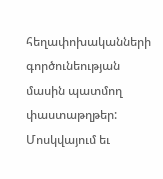հեղափոխականների գործունեության մասին պատմող փաստաթղթեր: Մոսկվայում եւ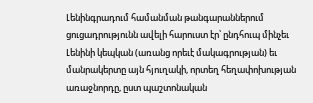Լենինգրադում համանման թանգարաններում ցուցադրությունն ավելի հարուստ էր՝ ընդհուպ մինչեւ Լենինի կեպկան (առանց որեւէ մակագրության) եւ մանրակերտը այն հյուղակի, որտեղ հեղափոխության առաջնորդը, ըստ պաշտոնական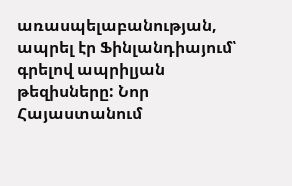առասպելաբանության, ապրել էր Ֆինլանդիայում՝ գրելով ապրիլյան թեզիսները: Նոր Հայաստանում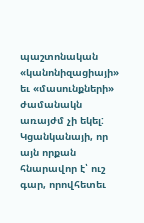պաշտոնական «կանոնիզացիայի» եւ «մասունքների» ժամանակն առայժմ չի եկել: Կցանկանայի, որ այն որքան հնարավոր է՝ ուշ գար, որովհետեւ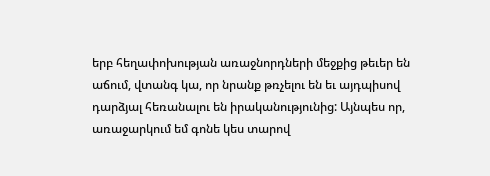երբ հեղափոխության առաջնորդների մեջքից թեւեր են աճում, վտանգ կա, որ նրանք թռչելու են եւ այդպիսով դարձյալ հեռանալու են իրականությունից: Այնպես որ, առաջարկում եմ գոնե կես տարով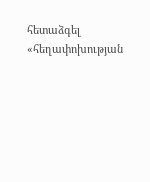հետաձգել «հեղափոխության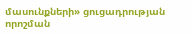մասունքների» ցուցադրության որոշման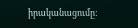իրականացումը: